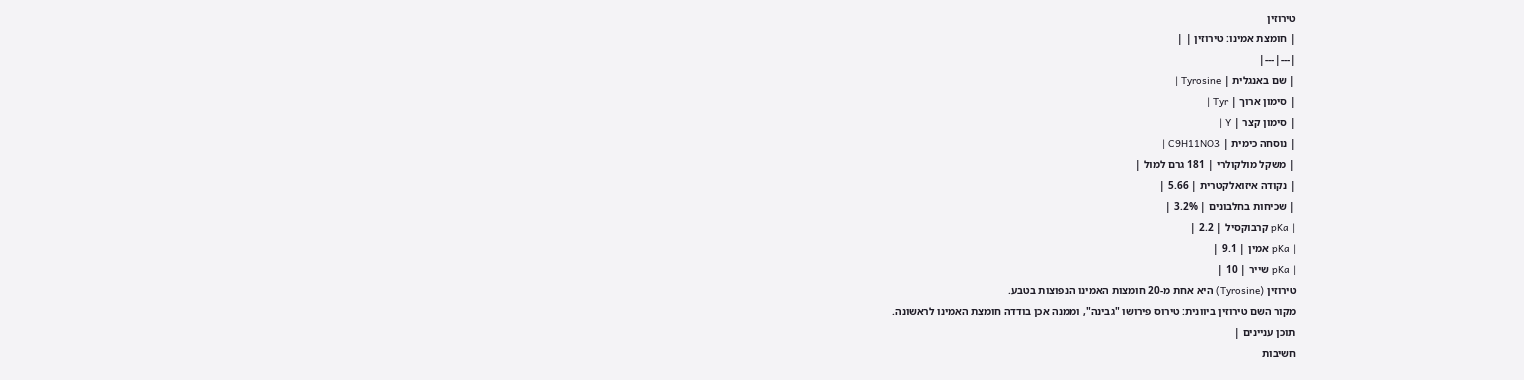טירוזין
| חומצת אמינו: טירוזין | |
|---|---|
| שם באנגלית | Tyrosine |
| סימון ארוך | Tyr |
| סימון קצר | Y |
| נוסחה כימית | C9H11NO3 |
| משקל מולקולרי | 181 גרם למול |
| נקודה איזואלקטרית | 5.66 |
| שכיחות בחלבונים | 3.2% |
| pKa קרבוקסיל | 2.2 |
| pKa אמין | 9.1 |
| pKa שייר | 10 |
טירוזין (Tyrosine) היא אחת מ-20 חומצות האמינו הנפוצות בטבע.
מקור השם טירוזין ביוונית: טירוס פירושו "גבינה", וממנה אכן בודדה חומצת האמינו לראשונה.
תוכן עניינים |
חשיבות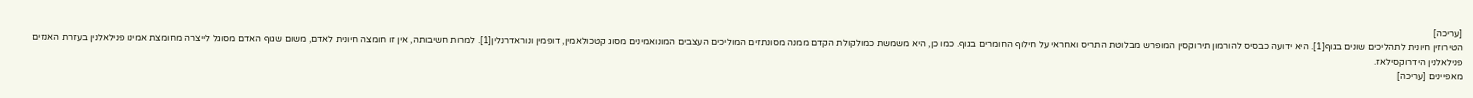[עריכה]
הטירוזין חיונית לתהליכים שונים בגוף[1]. היא ידועה כבסיס להורמון תירוקסין המופרש מבלוטת התריס ואחראי על חילוף החומרים בגוף. כמו כן, היא משמשת כמולקולת הקדם ממנה מסונתזים המוליכים העצבים המונואמינים מסוג קטכולאמין, דופמין ונוראדרנלין[1]. למרות חשיבותה, אין זו חומצה חיונית לאדם, משום שגוף האדם מסוגל לייצרה מחומצת אמינו פנילאלנין בעזרת האנזים פנילאלנין הידרוקסילאז.
מאפיינים [עריכה]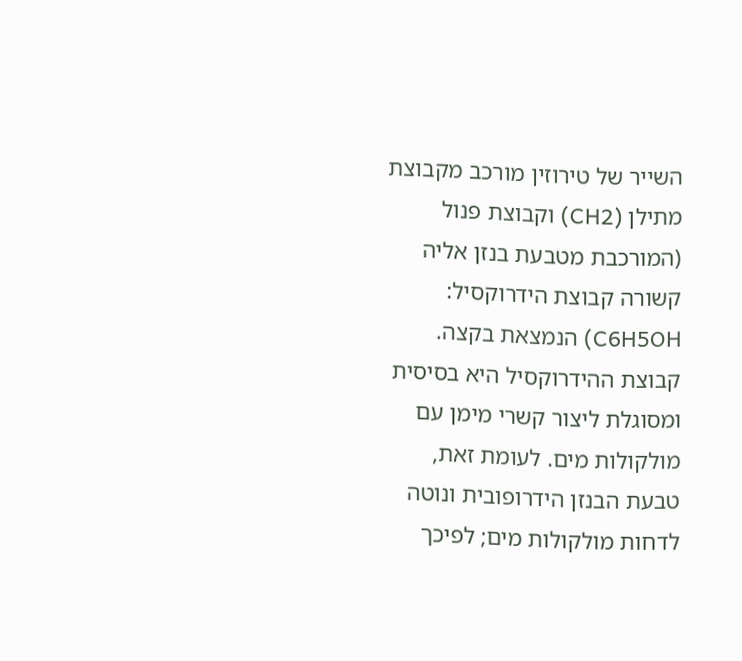השייר של טירוזין מורכב מקבוצת מתילן (CH2) וקבוצת פנול (המורכבת מטבעת בנזן אליה קשורה קבוצת הידרוקסיל: C6H5OH) הנמצאת בקצה. קבוצת ההידרוקסיל היא בסיסית ומסוגלת ליצור קשרי מימן עם מולקולות מים. לעומת זאת, טבעת הבנזן הידרופובית ונוטה לדחות מולקולות מים; לפיכך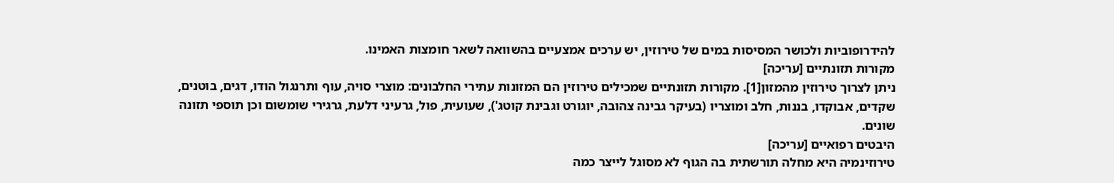להידרופוביות ולכושר המסיסות במים של טירוזין, יש ערכים אמצעיים בהשוואה לשאר חומצות האמינו.
מקורות תזונתיים [עריכה]
ניתן לצרוך טירוזין מהמזון[1]. מקורות תזונתיים שמכילים טירוזין הם המזונות עתירי החלבונים: מוצרי סויה, עוף ותרנגול הודו, דגים, בוטנים, שקדים, אבוקדו, בננות, חלב ומוצריו (בעיקר גבינה צהובה, יוגורט וגבינת קוטג'), שעועית, פול, גרעיני דלעת, גרגירי שומשום וכן תוספי תזונה שונים.
היבטים רפואיים [עריכה]
טירוזינמיה היא מחלה תורשתית בה הגוף לא מסוגל לייצר כמה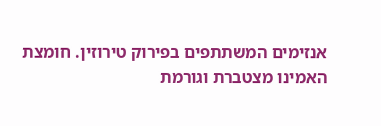אנזימים המשתתפים בפירוק טירוזין. חומצת האמינו מצטברת וגורמת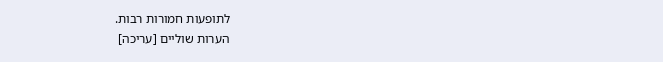לתופעות חמורות רבות.
הערות שוליים [עריכה]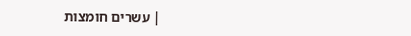| עשרים חומצות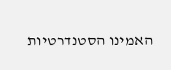האמינו הסטנדרטיות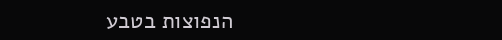הנפוצות בטבע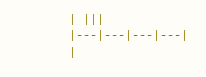| |||
|---|---|---|---|
|